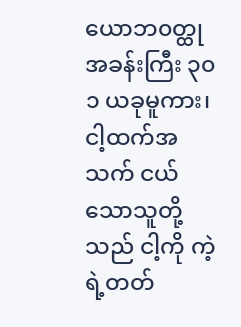ယောဘ၀တ္ထု
အခန်းကြီး ၃၀
၁ ယခုမူကား၊ ငါ့ထက်အသက် ငယ်သောသူတို့သည် ငါ့ကို ကဲ့ရဲ့တတ်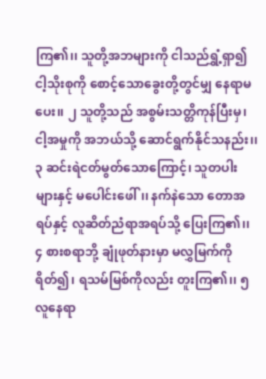ကြ၏၊၊ သူတို့အဘများကို ငါသည်ရွှံ့ရှာ၍ ငါ့သိုးစုကို စောင့်သောခွေးတို့တွင်မျှ နေရာမပေး၊၊ ၂ သူတို့သည် အစွမ်းသတ္တိကုန်ပြီးမှ၊ ငါ့အမှုကို အဘယ်သို့ ဆောင်ရွက်နိုင်သနည်း၊၊ ၃ ဆင်းရဲငတ်မွတ်သောကြောင့်၊ သူတပါးများနှင့် မပေါင်းဖေါ်၊၊ နက်နဲသော တောအရပ်နှင့် လူဆိတ်ညံရာအရပ်သို့ ပြေးကြ၏၊၊ ၄ စားစရာဘို့ ချုံဖုတ်နားမှာ မလွှမြက်ကိုရိတ်၍၊ ရသမ်မြစ်ကိုလည်း တူးကြ၏၊၊ ၅ လူနေရာ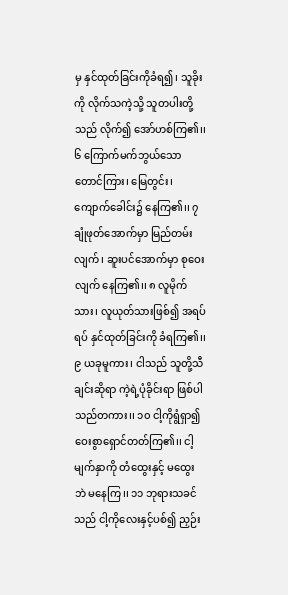မှ နှင်ထုတ်ခြင်းကိုခံရ၍၊ သူခိုးကို လိုက်သကဲ့သို့ သူတပါးတို့သည် လိုက်၍ အော်ဟစ်ကြ၏၊၊ ၆ ကြောက်မက်ဘွယ်သော တောင်ကြား၊ မြေတွင်း၊ ကျောက်ခေါင်း၌ နေကြ၏၊၊ ၇ ချုံဖုတ်အောက်မှာ မြည်တမ်းလျက်၊ ဆူးပင်အောက်မှာ စုဝေးလျက် နေကြ၏၊၊ ၈ လူမိုက်သား၊ လူယုတ်သားဖြစ်၍ အရပ်ရပ် နှင်ထုတ်ခြင်းကို ခံရကြ၏၊၊
၉ ယခုမူကား၊ ငါသည် သူတို့သီချင်းဆိုရာ ကဲ့ရဲ့ပုံခိုင်းရာ ဖြစ်ပါသည်တကား၊၊ ၁၀ ငါ့ကိုရွံရှာ၍ ဝေးစွာရှောင်တတ်ကြ၏၊၊ ငါ့မျက်နှာကို တံထွေးနှင့် မထွေးဘဲ မနေကြ၊၊ ၁၁ ဘုရားသခင်သည် ငါ့ကိုလေးနှင့်ပစ်၍ ညှဉ်း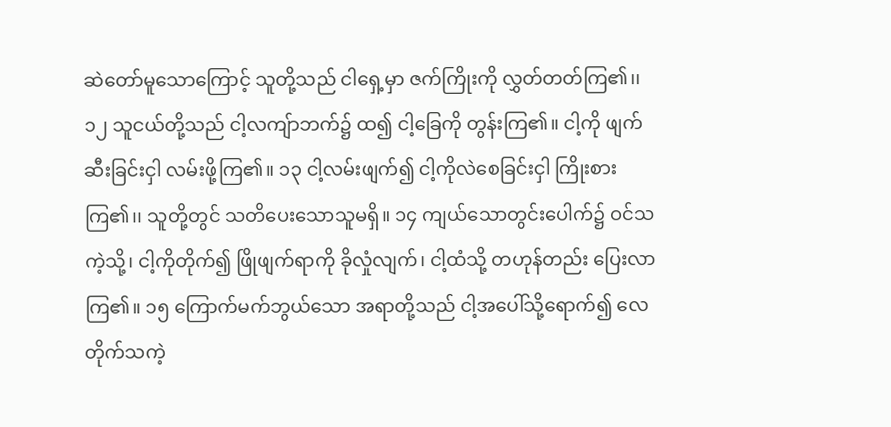ဆဲတော်မူသောကြောင့် သူတို့သည် ငါရှေ့မှာ ဇက်ကြိုးကို လွှတ်တတ်ကြ၏၊၊ ၁၂ သူငယ်တို့သည် ငါ့လကျ်ာဘက်၌ ထ၍ ငါ့ခြေကို တွန်းကြ၏။ ငါ့ကို ဖျက်ဆီးခြင်းငှါ လမ်းဖို့ကြ၏။ ၁၃ ငါ့လမ်းဖျက်၍ ငါ့ကိုလဲစေခြင်းငှါ ကြိုးစားကြ၏၊၊ သူတို့တွင် သတိပေးသောသူမရှိ။ ၁၄ ကျယ်သောတွင်းပေါက်၌ ဝင်သကဲ့သို့၊ ငါ့ကိုတိုက်၍ ဖြိုဖျက်ရာကို ခိုလှုံလျက်၊ ငါ့ထံသို့ တဟုန်တည်း ပြေးလာကြ၏။ ၁၅ ကြောက်မက်ဘွယ်သော အရာတို့သည် ငါ့အပေါ်သို့ရောက်၍ လေတိုက်သကဲ့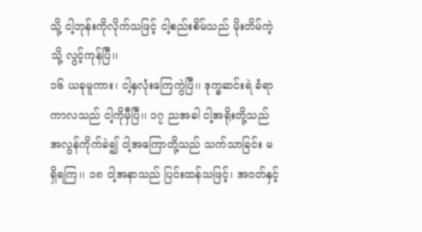သို့ ငါ့ဘုန်းကိုလိုက်သဖြင့် ငါ့စည်းစိမ်သည် မိုးတိမ်ကဲ့သို့ လွင့်ကုန်ပြီ၊၊
၁၆ ယခုမူကား၊ ငါ့နှလုံးကြေကွဲပြီ၊၊ ဒုက္ခဆင်းရဲ ခံရာကာလသည် ငါ့ကိုမှီပြီ၊၊ ၁၇ ညအခါ ငါ့အရိုးတို့သည် အလွန်ကိုက်ခဲ၍ ငါ့အကြောတို့သည် သက်သာခြင်း မရှိရကြ၊၊ ၁၈ ငါ့အနာသည် ပြင်းထန်သဖြင့်၊ အဝတ်နှင့်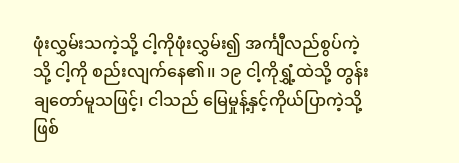ဖုံးလွှမ်းသကဲ့သို့ ငါ့ကိုဖုံးလွှမ်း၍ အင်္ကျီလည်စွပ်ကဲ့သို့ ငါ့ကို စည်းလျက်နေ၏၊၊ ၁၉ ငါ့ကိုရွှံ့ထဲသို့ တွန်းချတော်မူသဖြင့်၊ ငါသည် မြေမှုန့်နှင့်ကိုယ်ပြာကဲ့သို့ ဖြစ်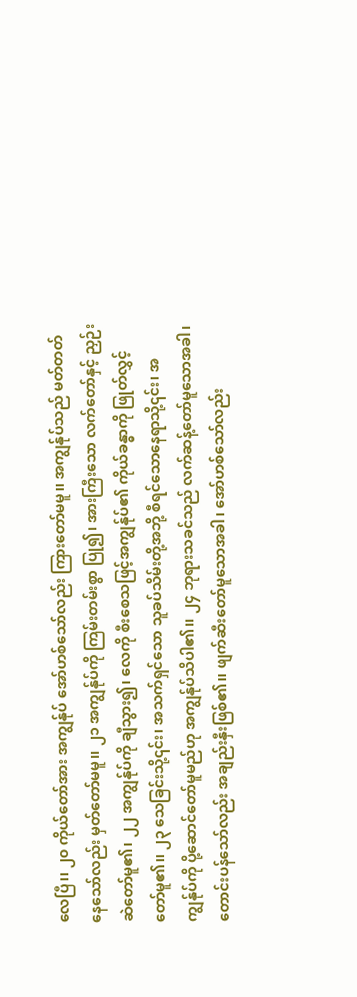လေပြီ၊၊ ၂၀ ကိုယ်တော်အား အကျွန်ုပ် အော်ဟစ်သော်လည်း ကြားတော်မမူ၊၊ အကျွန်ုပ်သည် မတ်တတ်နေသော်လည်း မှတ်တော်မမူ၊၊ ၂၁ အကျွန်ုပ်ကို ကြမ်းတမ်းစွာ ပြု၍၊ အားကြီးသော လက်တော်နှင့် ညှဉ်းဆဲတော်မူ၏၊ ၂၂ အကျွန်ုပ်ကို ချီသွား၍၊ လေကို စီးစေသဖြင့်အကျွန်ုပ်၏ ကိုယ်ခန္ဓာကို ဖြုတ်လွှင့်တော်မူ၏၊၊ ၂၃ သေခြင်းသို့၎င်း၊ အသက်ရှင်သော သူခပ်သိမ်းတို့အဘို့ စီရင်သောနေရာသို့၎င်း၊ အကျွန်ုပ်ကို ပို့ဆောင်တော်မူမည်ဟု အကျွန်ုပ်သိပါ၏၊၊ ၂၄ ဘုရားသခင်သည် လက်ဆန့်တော်မူသောအခါ၊ တောင်းပန်သော်လည်း အချည်းနှီးဖြစ်၏၊၊ ဖျက်ဆီးတော်မူသောအခါ၊ အော်ဟစ်သော်လည်း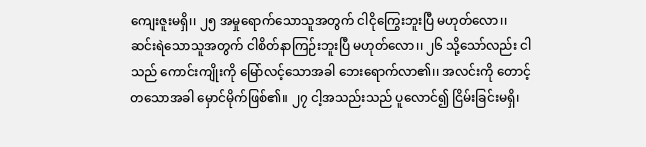ကျေးဇူးမရှိ၊၊ ၂၅ အမှုရောက်သောသူအတွက် ငါငိုကြွေးဘူးပြီ မဟုတ်လော၊၊ ဆင်းရဲသောသူအတွက် ငါစိတ်နာကြဉ်းဘူးပြီ မဟုတ်လော၊၊ ၂၆ သို့သော်လည်း ငါသည် ကောင်းကျိုးကို မြော်လင့်သောအခါ ဘေးရောက်လာ၏၊၊ အလင်းကို တောင့်တသောအခါ မှောင်မိုက်ဖြစ်၏။ ၂၇ ငါ့အသည်းသည် ပူလောင်၍ ငြိမ်းခြင်းမရှိ၊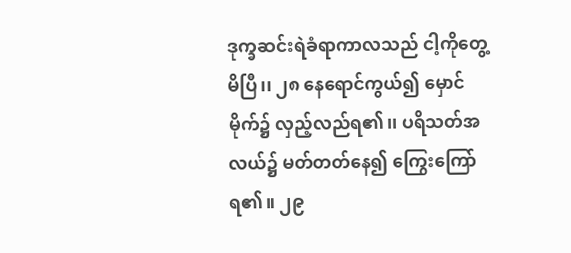ဒုက္ခဆင်းရဲခံရာကာလသည် ငါ့ကိုတွေ့မိပြီ၊၊ ၂၈ နေရောင်ကွယ်၍ မှောင်မိုက်၌ လှည့်လည်ရ၏၊၊ ပရိသတ်အလယ်၌ မတ်တတ်နေ၍ ကြွေးကြော်ရ၏။ ၂၉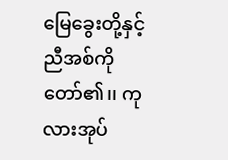မြေခွေးတို့နှင့် ညီအစ်ကိုတော်၏၊၊ ကုလားအုပ်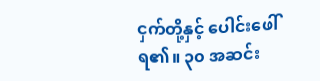ငှက်တို့နှင့် ပေါင်းဖေါ်ရ၏။ ၃၀ အဆင်း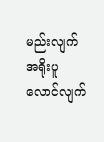မည်းလျက် အရိုးပူလောင်လျက်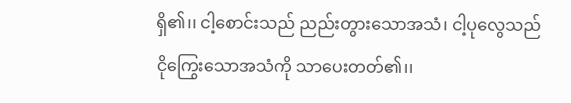ရှိ၏၊၊ ငါ့စောင်းသည် ညည်းတွားသောအသံ၊ ငါ့ပုလွေသည် ငိုကြွေးသောအသံကို သာပေးတတ်၏၊၊